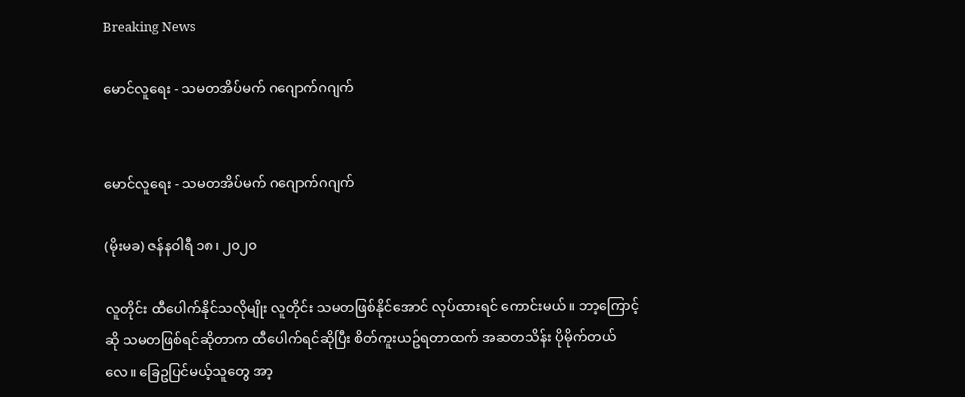Breaking News

မောင်လူရေး - သမတအိပ်မက် ဂဂျောက်ဂဂျက်


မောင်လူရေး - သမတအိပ်မက် ဂဂျောက်ဂဂျက်

(မိုးမခ) ဇန်နဝါရီ ၁၈၊ ၂၀၂၀

လူတိုင်း ထီပေါက်နိုင်သလိုမျိုး လူတိုင်း သမတဖြစ်နိုင်အောင် လုပ်ထားရင် ကောင်းမယ်။ ဘာ့ကြောင့်ဆို သမတဖြစ်ရင်ဆိုတာက ထီပေါက်ရင်ဆိုပြီး စိတ်ကူးယဥ်ရတာထက် အဆတသိန်း ပိုမိုက်တယ်လေ။ ခြေဥပြင်မယ့်သူတွေ အာ့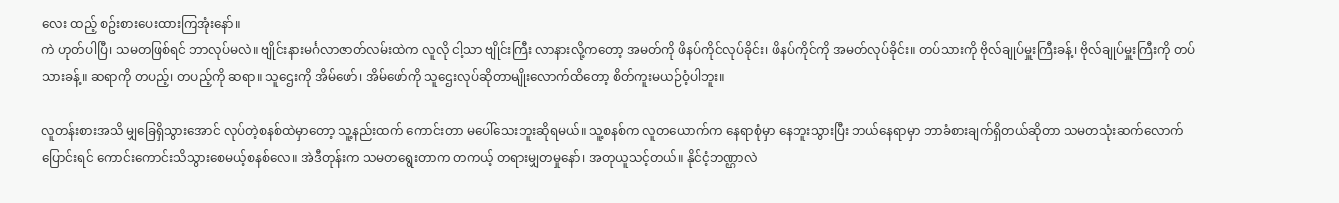လေး ထည့် စဥ်းစားပေးထားကြအုံးနော်။
ကဲ ဟုတ်ပါပြီ၊ သမတဖြစ်ရင် ဘာလုပ်မလဲ။ ဗျိုင်းနားမင်္ဂလာဇာတ်လမ်းထဲက လူလို ငါ့သာ ဗျိုင်းကြီး လာနားလို့ကတော့ အမတ်ကို ဖိနပ်ကိုင်လုပ်ခိုင်း၊ ဖိနပ်ကိုင်ကို အမတ်လုပ်ခိုင်း။ တပ်သားကို ဗိုလ်ချုပ်မှူးကြီးခန့်၊ ဗိုလ်ချုပ်မှူးကြီးကို တပ်သားခန့်။ ဆရာကို တပည့်၊ တပည့်ကို ဆရာ။ သူဌေးကို အိမ်ဖော်၊ အိမ်ဖော်ကို သူဌေးလုပ်ဆိုတာမျိုးလောက်ထိတော့ စိတ်ကူးမယဉ်ဝံ့ပါဘူး။

လူတန်းစားအသိ မျှခြေရှိသွားအောင် လုပ်တဲ့စနစ်ထဲမှာတော့ သူ့နည်းထက် ကောင်းတာ မပေါ်သေးဘူးဆိုရမယ်။ သူ့စနစ်က လူတယောက်က နေရာစုံမှာ နေဘူးသွားပြီး ဘယ်နေရာမှာ ဘာခံစားချက်ရှိတယ်ဆိုတာ သမတသုံးဆက်လောက် ပြောင်းရင် ကောင်းကောင်းသိသွားစေမယ့်စနစ်လေ။ အဲဒီတုန်းက သမတရွေးတာက တကယ့် တရားမျှတမှုနော်၊ အတုယူသင့်တယ်။ နိုင်ငံ့ဘဏ္ဌာလဲ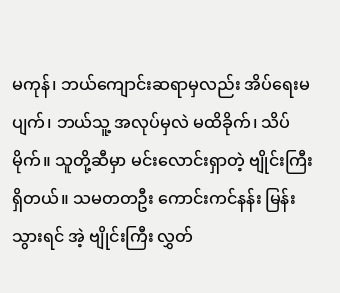မကုန်၊ ဘယ်ကျောင်းဆရာမှလည်း အိပ်ရေးမပျက်၊ ဘယ်သူ့ အလုပ်မှလဲ မထိခိုက်၊ သိပ်မိုက်။ သူတို့ဆီမှာ မင်းလောင်းရှာတဲ့ ဗျိုင်းကြီး ရှိတယ်။ သမတတဦး ကောင်းကင်နန်း မြန်းသွားရင် အဲ့ ဗျိုင်းကြီး လွှတ်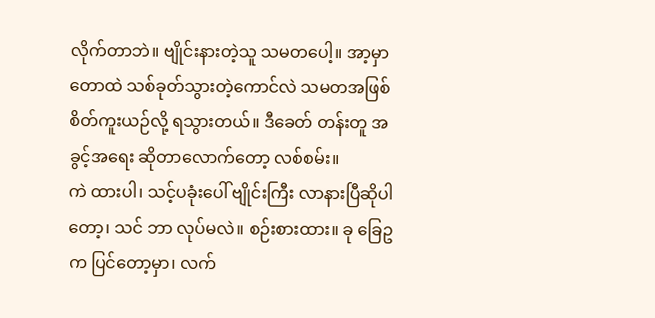လိုက်တာဘဲ။ ဗျိုင်းနားတဲ့သူ သမတပေါ့။ အာ့မှာ တောထဲ သစ်ခုတ်သွားတဲ့ကောင်လဲ သမတအဖြစ် စိတ်ကူးယဉ်လို့ ရသွားတယ်။ ဒီခေတ် တန်းတူ အခွင့်အရေး ဆိုတာလောက်တော့ လစ်စမ်း။
ကဲ ထားပါ၊ သင့်ပခုံးပေါ် ဗျိုင်းကြီး လာနားပြီဆိုပါတော့၊ သင် ဘာ လုပ်မလဲ။ စဉ်းစားထား။ ခု ခြေဥက ပြင်တော့မှာ၊ လက်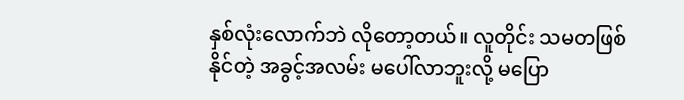နှစ်လုံးလောက်ဘဲ လိုတော့တယ်။ လူတိုင်း သမတဖြစ်နိုင်တဲ့ အခွင့်အလမ်း မပေါ်လာဘူးလို့ မပြော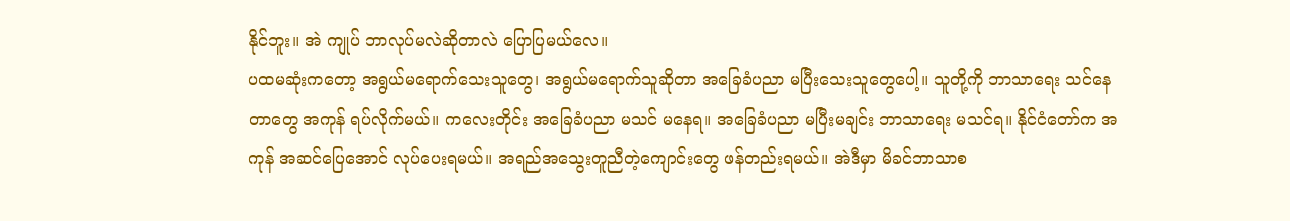နိုင်ဘူး။ အဲ ကျုပ် ဘာလုပ်မလဲဆိုတာလဲ ပြောပြမယ်လေ။
ပထမဆုံးကတော့ အရွယ်မရောက်သေးသူတွေ၊ အရွယ်မရောက်သူဆိုတာ အခြေခံပညာ မပြီးသေးသူတွေပေါ့။ သူတို့ကို ဘာသာရေး သင်နေတာတွေ အကုန် ရပ်လိုက်မယ်။ ကလေးတိုင်း အခြေခံပညာ မသင် မနေရ။ အခြေခံပညာ မပြီးမချင်း ဘာသာရေး မသင်ရ။ နိုင်ငံတော်က အကုန် အဆင်ပြေအောင် လုပ်ပေးရမယ်။ အရည်အသွေးတူညီတဲ့ကျောင်းတွေ ဖန်တည်းရမယ်။ အဲဒီမှာ မိခင်ဘာသာစ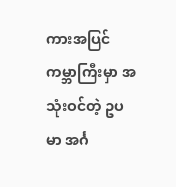ကားအပြင် ကမ္ဘာကြီးမှာ အသုံးဝင်တဲ့ ဥပမာ အင်္ဂ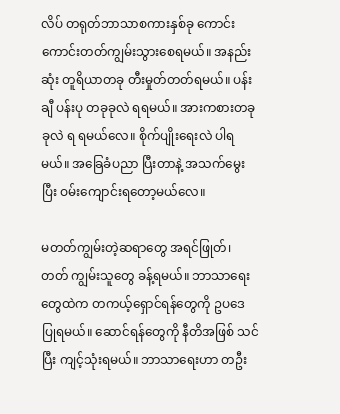လိပ် တရုတ်ဘာသာစကားနှစ်ခု ကောင်းကောင်းတတ်ကျွမ်းသွားစေရမယ်။ အနည်းဆုံး တူရိယာတခု တီးမှုတ်တတ်ရမယ်။ ပန်းချီ ပန်းပု တခုခုလဲ ရရမယ်။ အားကစားတခုခုလဲ ရ ရမယ်လေ။ စိုက်ပျိုးရေးလဲ ပါရမယ်။ အခြေခံပညာ ပြီးတာနဲ့ အသက်မွေးပြီး ဝမ်းကျောင်းရတော့မယ်လေ။

မတတ်ကျွမ်းတဲ့ဆရာတွေ အရင်ဖြုတ်၊ တတ် ကျွမ်းသူတွေ ခန့်ရမယ်။ ဘာသာရေးတွေထဲက တကယ့်ရှောင်ရန်တွေကို ဥပဒေပြုရမယ်။ ဆောင်ရန်တွေကို နီတိအဖြစ် သင်ပြီး ကျင့်သုံးရမယ်။ ဘာသာရေးဟာ တဦး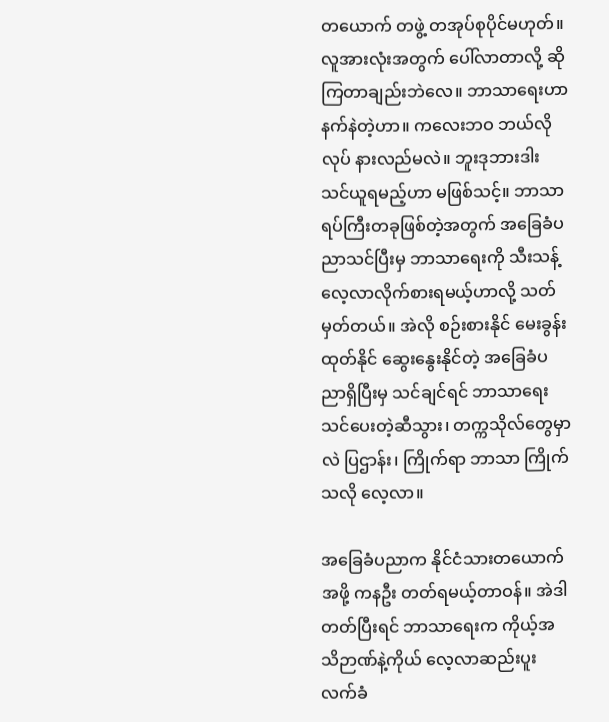တယောက် တဖွဲ့ တအုပ်စုပိုင်မဟုတ်။ လူအားလုံးအတွက် ပေါ်လာတာလို့ ဆိုကြတာချည်းဘဲလေ။ ဘာသာရေးဟာ နက်နဲတဲ့ဟာ။ ကလေးဘဝ ဘယ်လိုလုပ် နားလည်မလဲ။ ဘူးဒုဘားဒါး သင်ယူရမည့်ဟာ မဖြစ်သင့်။ ဘာသာရပ်ကြီးတခုဖြစ်တဲ့အတွက် အခြေခံပညာသင်ပြီးမှ ဘာသာရေးကို သီးသန့်လေ့လာလိုက်စားရမယ့်ဟာလို့ သတ်မှတ်တယ်။ အဲလို စဉ်းစားနိုင် မေးခွန်းထုတ်နိုင် ဆွေးနွေးနိုင်တဲ့ အခြေခံပညာရှိပြီးမှ သင်ချင်ရင် ဘာသာရေးသင်ပေးတဲ့ဆီသွား၊ တက္ကသိုလ်တွေမှာလဲ ပြဌာန်း၊ ကြိုက်ရာ ဘာသာ ကြိုက်သလို လေ့လာ။

အခြေခံပညာက နိုင်ငံသားတယောက်အဖို့ ကနဦး တတ်ရမယ့်တာဝန်။ အဲဒါတတ်ပြီးရင် ဘာသာရေးက ကိုယ့်အသိဉာဏ်နဲ့ကိုယ် လေ့လာဆည်းပူး လက်ခံ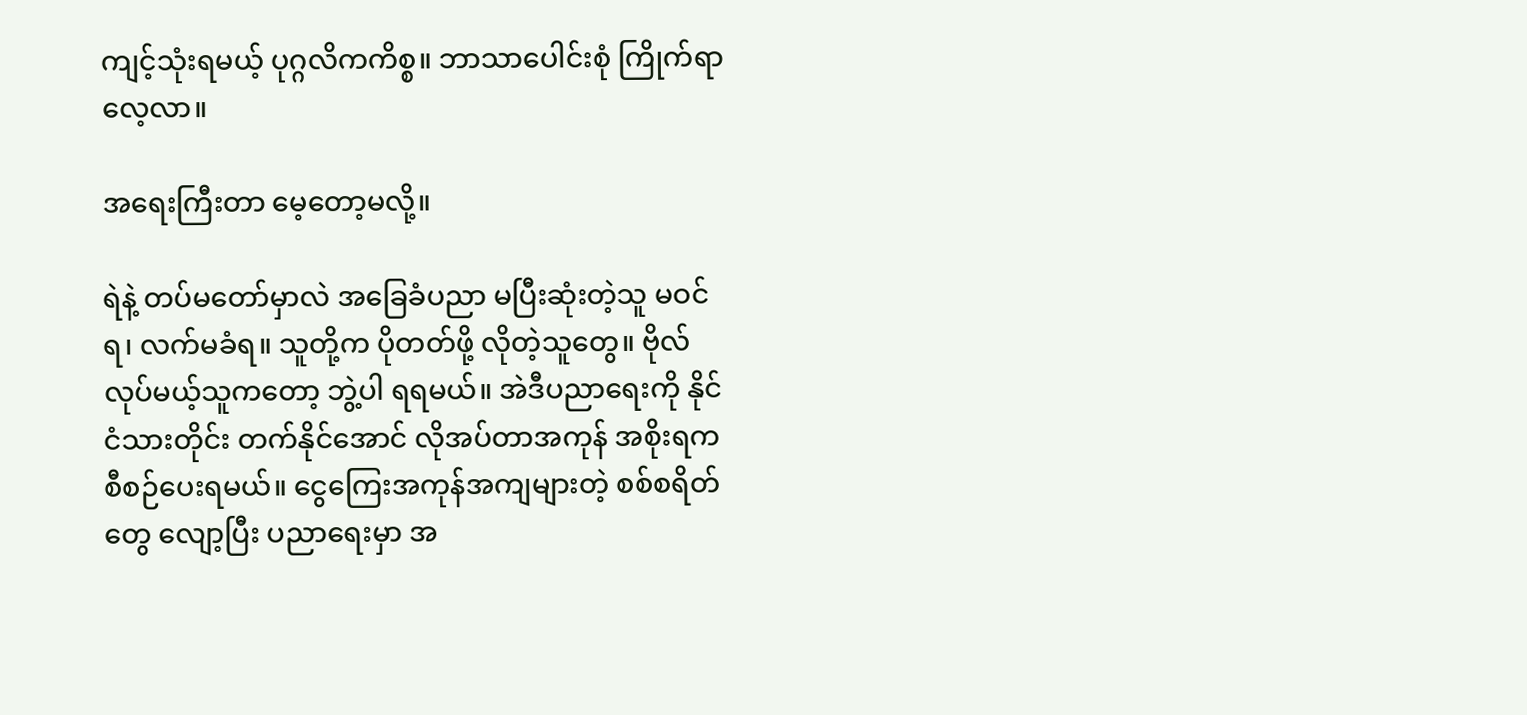ကျင့်သုံးရမယ့် ပုဂ္ဂလိကကိစ္စ။ ဘာသာပေါင်းစုံ ကြိုက်ရာလေ့လာ။

အရေးကြီးတာ မေ့တော့မလို့။

ရဲနဲ့ တပ်မတော်မှာလဲ အခြေခံပညာ မပြီးဆုံးတဲ့သူ မဝင်ရ၊ လက်မခံရ။ သူတို့က ပိုတတ်ဖို့ လိုတဲ့သူတွေ။ ဗိုလ်လုပ်မယ့်သူကတော့ ဘွဲ့ပါ ရရမယ်။ အဲဒီပညာရေးကို နိုင်ငံသားတိုင်း တက်နိုင်အောင် လိုအပ်တာအကုန် အစိုးရက စီစဉ်ပေးရမယ်။ ငွေကြေးအကုန်အကျများတဲ့ စစ်စရိတ်တွေ လျော့ပြီး ပညာရေးမှာ အ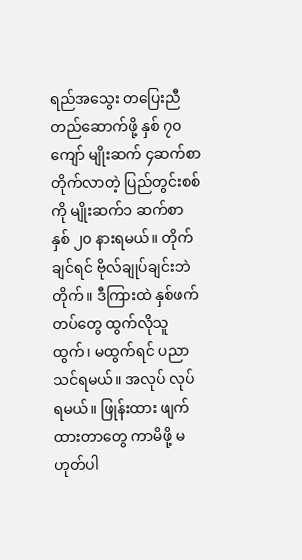ရည်အသွေး တပြေးညီ တည်ဆောက်ဖို့ နှစ် ၇၀ကျော် မျိုးဆက် ၄ဆက်စာ တိုက်လာတဲ့ ပြည်တွင်းစစ်ကို မျိုးဆက်၁ ဆက်စာ နှစ် ၂၀ နားရမယ်။ တိုက်ချင်ရင် ဗိုလ်ချုပ်ချင်းဘဲ တိုက်။ ဒီကြားထဲ နှစ်ဖက်တပ်တွေ ထွက်လိုသူထွက်၊ မထွက်ရင် ပညာသင်ရမယ်။ အလုပ် လုပ်ရမယ်။ ဖြုန်းထား ဖျက်ထားတာတွေ ကာမိဖို့ မဟုတ်ပါ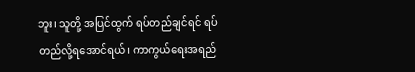ဘူး၊ သူတို့ အပြင်ထွက် ရပ်တည်ချင်ရင် ရပ်တည်လို့ရအောင်ရယ်၊ ကာကွယ်ရေးအရည်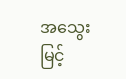အသွေး မြင့်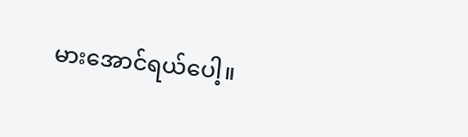မားအောင်ရယ်ပေါ့။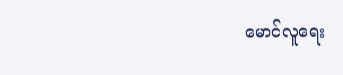မောင်လူရေး